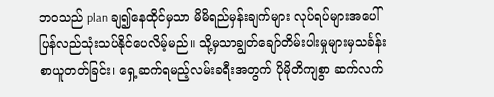ဘဝသည် plan ချ၍နေထိုင်မှသာ မိမိရည်မှန်းချက်များ လုပ်ရပ်များအပေါ်ပြန်လည်သုံးသပ်နိုင်ပေလိမ့်မည်။ သို့မှသာချွတ်ချော်တိမ်းပါးမှုများမှသင်္ခန်းစာယူတတ်ခြင်း၊ ရှေ့ဆက်ရမည့်လမ်းခရီးအတွက် ပိုမိုတိကျစွာ ဆက်လက်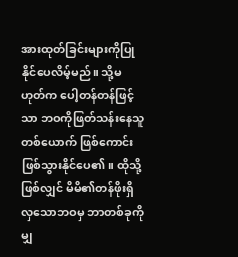အားထုတ်ခြင်းများကိုပြုနိုင်ပေလိမ့်မည်။ သို့မဟုတ်က ပေါ့တန်တန်ဖြင့်သာ ဘဝကိုဖြတ်သန်းနေသူတစ်ယောက် ဖြစ်ကောင်းဖြစ်သွားနိုင်ပေ၏။ ထိုသို့ဖြစ်လျှင် မိမိ၏တန်ဖိုးရှိလှသောဘဝမှ ဘာတစ်ခုကိုမျှ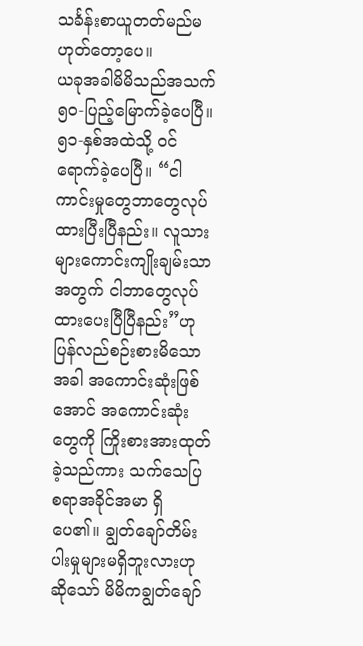သင်္ခန်းစာယူတတ်မည်မဟုတ်တော့ပေ။
ယခုအခါမိမိသည်အသက် ၅၀-ပြည့်မြောက်ခဲ့ပေပြီ။ ၅၁-နှစ်အထဲသို့ ဝင်ရောက်ခဲ့ပေပြီ။ “ငါကာင်းမှုတွေဘာတွေလုပ်ထားပြီးပြီနည်း။ လူသားများကောင်းကျိုးချမ်းသာအတွက် ငါဘာတွေလုပ်ထားပေးပြီပြီနည်း”ဟု ပြန်လည်စဉ်းစားမိသောအခါ အကောင်းဆုံးဖြစ်အောင် အကောင်းဆုံးတွေကို ကြိုးစားအားထုတ်ခဲ့သည်ကား သက်သေပြစရာအခိုင်အမာ ရှိပေ၏။ ချွတ်ချော်တိမ်းပါးမှုများမရှိဘူးလားဟုဆိုသော် မိမိကချွတ်ချော်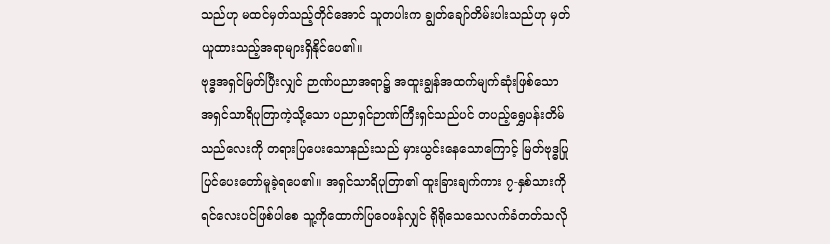သည်ဟု မထင်မှတ်သည့်တိုင်အောင် သူတပါးက ချွတ်ချော်တိမ်းပါးသည်ဟု မှတ်ယူထားသည့်အရာများရှိနိုင်ပေ၏။
ဗုဒ္ဓအရှင်မြတ်ပြီးလျှင် ဉာဏ်ပညာအရာ၌ အထူးချွန်အထက်မျက်ဆုံးဖြစ်သော အရှင်သာရိပုတြာကဲ့သို့သော ပညာရှင်ဉာဏ်ကြီးရှင်သည်ပင် တပည့်ရွှေပန်းတိမ်သည်လေးကို တရားပြပေးသောနည်းသည် မှားယွင်းနေသောကြောင့် မြတ်ဗုဒ္ဓပြုပြင်ပေးတော်မူခဲ့ရပေ၏။ အရှင်သာရိပုတြာ၏ ထူးခြားချက်ကား ၇-နှစ်သားကိုရင်လေးပင်ဖြစ်ပါစေ သူ့ကိုထောက်ပြဝေဖန်လျှင် ရိုရိုသေသေလက်ခံတတ်သလို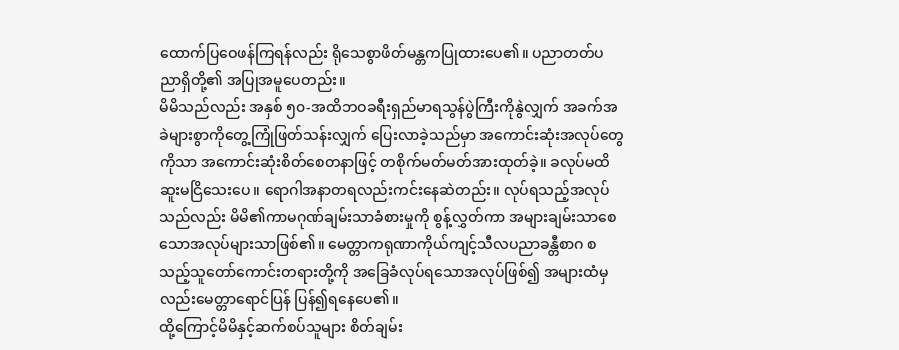ထောက်ပြဝေဖန်ကြရန်လည်း ရိုသေစွာဖိတ်မန္တကပြုထားပေ၏။ ပညာတတ်ပညာရှိတို့၏ အပြုအမူပေတည်း။
မိမိသည်လည်း အနှစ် ၅၀-အထိဘဝခရီးရှည်မာရသွန်ပွဲကြီးကိုနွဲလျှက် အခက်အခဲများစွာကိုတွေ့ကြုံဖြတ်သန်းလျှက် ပြေးလာခဲ့သည်မှာ အကောင်းဆုံးအလုပ်တွေကိုသာ အကောင်းဆုံးစိတ်စေတနာဖြင့် တစိုက်မတ်မတ်အားထုတ်ခဲ့။ ခလုပ်မထိဆူးမငြိသေးပေ။ ရောဂါအနာတရလည်းကင်းနေဆဲတည်း။ လုပ်ရသည့်အလုပ်သည်လည်း မိမိ၏ကာမဂုဏ်ချမ်းသာခံစားမှုကို စွန့်လွှတ်ကာ အများချမ်းသာစေသောအလုပ်များသာဖြစ်၏။ မေတ္တာကရုဏာကိုယ်ကျင့်သီလပညာခန္တီစာဂ စသည့်သူတော်ကောင်းတရားတို့ကို အခြေခံလုပ်ရသောအလုပ်ဖြစ်၍ အများထံမှလည်းမေတ္တာရောင်ပြန် ပြန်၍ရနေပေ၏။
ထို့ကြောင့်မိမိနှင့်ဆက်စပ်သူများ စိတ်ချမ်း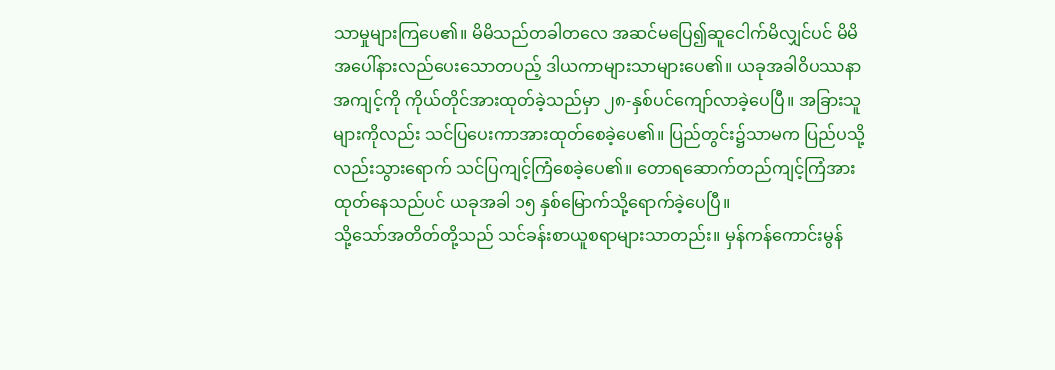သာမှုများကြပေ၏။ မိမိသည်တခါတလေ အဆင်မပြေ၍ဆူငေါက်မိလျှင်ပင် မိမိအပေါ်နားလည်ပေးသောတပည့် ဒါယကာများသာများပေ၏။ ယခုအခါဝိပဿနာအကျင့်ကို ကိုယ်တိုင်အားထုတ်ခဲ့သည်မှာ ၂၈-နှစ်ပင်ကျော်လာခဲ့ပေပြီ။ အခြားသူများကိုလည်း သင်ပြပေးကာအားထုတ်စေခဲ့ပေ၏။ ပြည်တွင်း၌သာမက ပြည်ပသို့လည်းသွားရောက် သင်ပြကျင့်ကြံစေခဲ့ပေ၏။ တောရဆောက်တည်ကျင့်ကြံအားထုတ်နေသည်ပင် ယခုအခါ ၁၅ နှစ်မြောက်သို့ရောက်ခဲ့ပေပြီ။
သို့သော်အတိတ်တို့သည် သင်ခန်းစာယူစရာများသာတည်း။ မှန်ကန်ကောင်းမွန်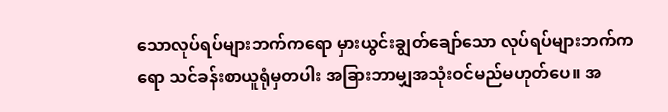သောလုပ်ရပ်များဘက်ကရော မှားယွင်းချွတ်ချော်သော လုပ်ရပ်များဘက်ကရော သင်ခန်းစာယူရုံမှတပါး အခြားဘာမျှအသုံးဝင်မည်မဟုတ်ပေ။ အ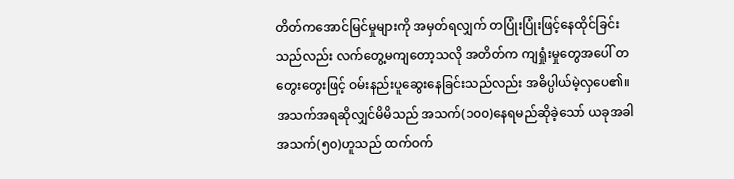တိတ်ကအောင်မြင်မှုများကို အမှတ်ရလျှက် တပြုံးပြုံးဖြင့်နေထိုင်ခြင်းသည်လည်း လက်တွေ့မကျတော့သလို အတိတ်က ကျရှုံးမှုတွေအပေါ် တတွေးတွေးဖြင့် ဝမ်းနည်းပူဆွေးနေခြင်းသည်လည်း အဓိပ္ပါယ်မဲ့လှပေ၏။ အသက်အရဆိုလျှင်မိမိသည် အသက်(၁၀၀)နေရမည်ဆိုခဲ့သော် ယခုအခါအသက်(၅၀)ဟူသည် ထက်ဝက်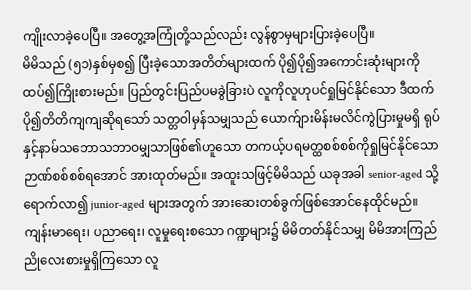ကျိုးလာခဲ့ပေပြီ။ အတွေ့အကြုံတို့သည်လည်း လွန်စွာမှများပြားခဲ့ပေပြီ။
မိမိသည် (၅၁)နှစ်မှစ၍ ပြီးခဲ့သောအတိတ်များထက် ပို၍ပို၍အကောင်းဆုံးများကို ထပ်၍ကြိုးစားမည်။ ပြည်တွင်းပြည်ပမခွဲခြားပဲ လူကိုလူဟုပင်ရှုမြင်နိုင်သော ဒီထက်ပို၍တိတိကျကျဆိုရသော် သတ္တဝါမှန်သမျှသည် ယောက်ျားမိန်းမလိင်ကွဲပြားမှုမရှိ ရုပ်နှင့်နာမ်သဘောသဘာဝမျှသာဖြစ်၏ဟူသော တကယ့်ပရမတ္ထစစ်စစ်ကိုရှုမြင်နိုင်သော ဉာဏ်စစ်စစ်ရအောင် အားထုတ်မည်။ အထူးသဖြင့်မိမိသည် ယခုအခါ senior-aged သို့ရောက်လာ၍ junior-aged များအတွက် အားဆေးတစ်ခွက်ဖြစ်အောင်နေထိုင်မည်။
ကျန်းမာရေး၊ ပညာရေး၊ လူမှုရေးစသော ဂဏ္ဍများ၌ မိမိတတ်နိုင်သမျှ မိမိအားကြည်ညိုလေးစားမှုရှိကြသော လူ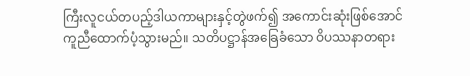ကြီးလူငယ်တပည့်ဒါယကာများနှင့်တွဲဖက်၍ အကောင်းဆုံးဖြစ်အောင် ကူညီထောက်ပံ့သွားမည်။ သတိပဋ္ဌာန်အခြေခံသော ဝိပဿနာတရား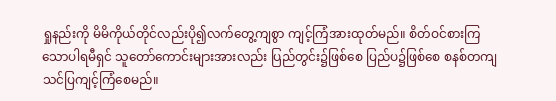ရှုနည်းကို မိမိကိုယ်တိုင်လည်းပို၍လက်တွေ့ကျစွာ ကျင့်ကြံအားထုတ်မည်။ စိတ်ဝင်စားကြသောပါရမီရှင် သူတော်ကောင်းများအားလည်း ပြည်တွင်း၌ဖြစ်စေ ပြည်ပ၌ဖြစ်စေ စနစ်တကျသင်ပြကျင့်ကြံစေမည်။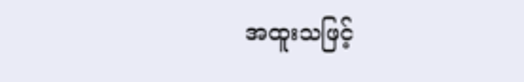အထူးသဖြင့်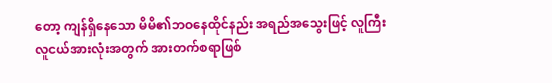တော့ ကျန်ရှိနေသော မိမိ၏ဘဝနေထိုင်နည်း အရည်အသွေးဖြင့် လူကြီးလူငယ်အားလုံးအတွက် အားတက်စရာဖြစ်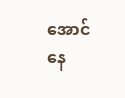အောင် နေ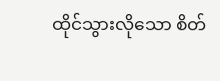ထိုင်သွားလိုသော စိတ်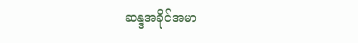ဆန္ဒအခိုင်အမာ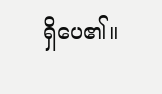ရှိပေ၏။